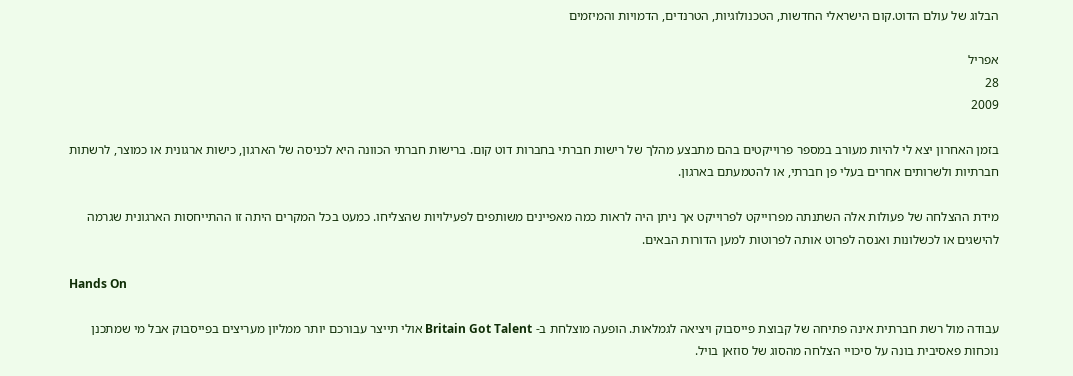הבלוג של עולם הדוט.קום הישראלי החדשות, הטכנולוגיות, הטרנדים, הדמויות והמיזמים

אפריל
28
2009

בזמן האחרון יצא לי להיות מעורב במספר פרוייקטים בהם מתבצע מהלך של רישות חברתי בחברות דוט קום. ברישות חברתי הכוונה היא לכניסה של הארגון, כישות ארגונית או כמוצר, לרשתות חברתיות ולשרותים אחרים בעלי פן חברתי, או להטמעתם בארגון.

מידת ההצלחה של פעולות אלה השתנתה מפרוייקט לפרוייקט אך ניתן היה לראות כמה מאפיינים משותפים לפעילויות שהצליחו. כמעט בכל המקרים היתה זו ההתייחסות הארגונית שגרמה להישגים או לכשלונות ואנסה לפרוט אותה לפרוטות למען הדורות הבאים.

Hands On

עבודה מול רשת חברתית אינה פתיחה של קבוצת פייסבוק ויציאה לגמלאות. הופעה מוצלחת ב- Britain Got Talent אולי תייצר עבורכם יותר ממליון מעריצים בפייסבוק אבל מי שמתכנן נוכחות פאסיבית בונה על סיכויי הצלחה מהסוג של סוזאן בויל.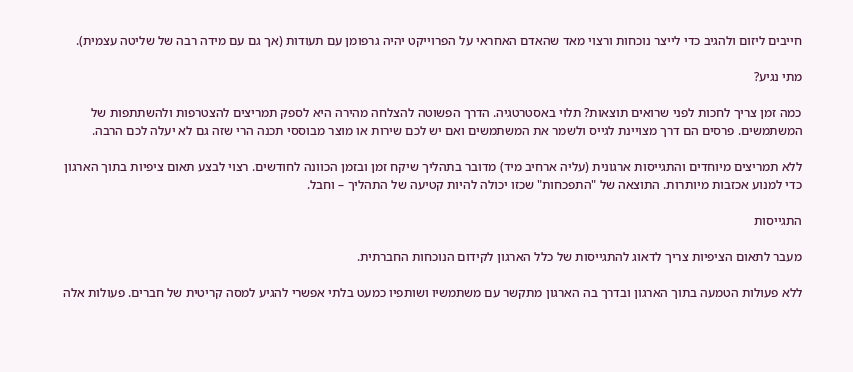חייבים ליזום ולהגיב כדי לייצר נוכחות ורצוי מאד שהאדם האחראי על הפרוייקט יהיה גרפומן עם תעודות (אך גם עם מידה רבה של שליטה עצמית).

מתי נגיע?

כמה זמן צריך לחכות לפני שרואים תוצאות? תלוי באסטרטגיה. הדרך הפשוטה להצלחה מהירה היא לספק תמריצים להצטרפות ולהשתתפות של המשתמשים. פרסים הם דרך מצויינת לגייס ולשמר את המשתמשים ואם יש לכם שירות או מוצר מבוססי תכנה הרי שזה גם לא יעלה לכם הרבה.

ללא תמריצים מיוחדים והתגייסות ארגונית (עליה ארחיב מיד) מדובר בתהליך שיקח זמן ובזמן הכוונה לחודשים. רצוי לבצע תאום ציפיות בתוך הארגון כדי למנוע אכזבות מיותרות. התוצאה של "התפכחות" שכזו יכולה להיות קטיעה של התהליך – וחבל.

התגייסות

מעבר לתאום הציפיות צריך לדאוג להתגייסות של כלל הארגון לקידום הנוכחות החברתית.

ללא פעולות הטמעה בתוך הארגון ובדרך בה הארגון מתקשר עם משתמשיו ושותפיו כמעט בלתי אפשרי להגיע למסה קריטית של חברים. פעולות אלה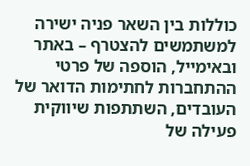כוללות בין השאר פניה ישירה למשתמשים להצטרף – באתר ובאימייל, הוספה של פרטי ההתחברות לחתימות הדואר של העובדים, השתתפות שיווקית פעילה של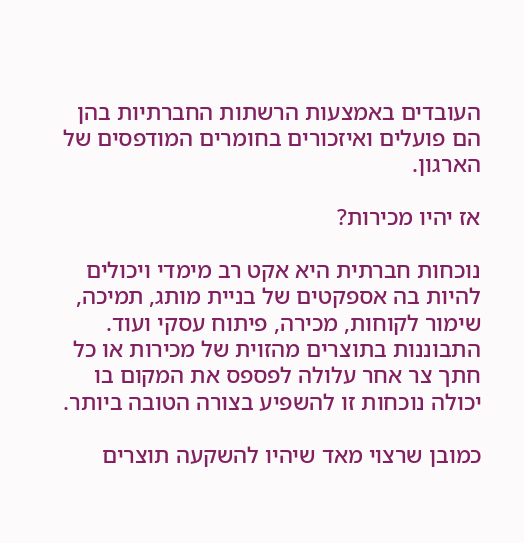העובדים באמצעות הרשתות החברתיות בהן הם פועלים ואיזכורים בחומרים המודפסים של הארגון.

אז יהיו מכירות?

נוכחות חברתית היא אקט רב מימדי ויכולים להיות בה אספקטים של בניית מותג, תמיכה, שימור לקוחות, מכירה, פיתוח עסקי ועוד. התבוננות בתוצרים מהזוית של מכירות או כל חתך צר אחר עלולה לפספס את המקום בו יכולה נוכחות זו להשפיע בצורה הטובה ביותר.

כמובן שרצוי מאד שיהיו להשקעה תוצרים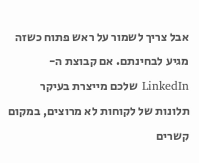אבל צריך לשמור על ראש פתוח כשזה מגיע לבחינתם. אם קבוצת ה- LinkedIn שלכם מייצרת בעיקר תלונות של לקוחות לא מרוצים, במקום קשרים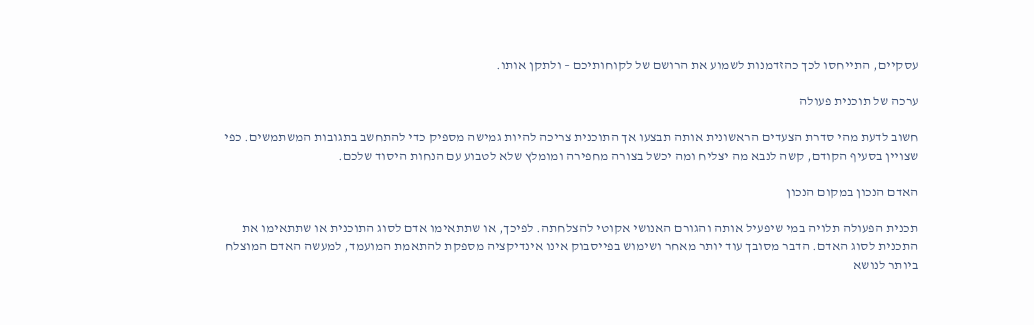עסקיים, התייחסו לכך כהזדמנות לשמוע את הרושם של לקוחותיכם – ולתקן אותו.

ערכה של תוכנית פעולה

חשוב לדעת מהי סדרת הצעדים הראשונית אותה תבצעו אך התוכנית צריכה להיות גמישה מספיק כדי להתחשב בתגובות המשתמשים. כפי שצויין בסעיף הקודם, קשה לנבא מה יצליח ומה יכשל בצורה מחפירה ומומלץ שלא לטבוע עם הנחות היסוד שלכם.

האדם הנכון במקום הנכון

תכנית הפעולה תלויה במי שיפעיל אותה והגורם האנושי אקוטי להצלחתה. לפיכך, או שתתאימו אדם לסוג התוכנית או שתתאימו את התכנית לסוג האדם. הדבר מסובך עוד יותר מאחר ושימוש בפייסבוק אינו אינדיקציה מספקת להתאמת המועמד, למעשה האדם המוצלח ביותר לנושא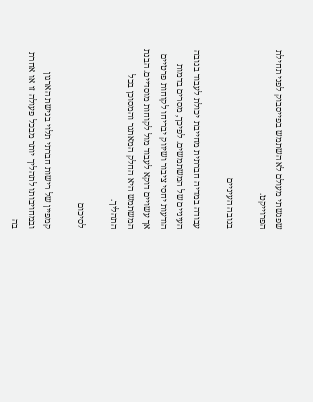שפגשתי מעולם לא השתמש בפייסבוק לפני תחילת הפרוייקט.

בגובה העיניים

עבודה במדיה חברתית מחייבת יכולת לעבוד בגובה העיניים של המשתמשים. לפיכך, מסרים בדמות הודעות יחסי ציבור ושיווק יבריחו לקוחות פרטיים אך עשויים דוקא לעבוד מול לקוחות מוסדיים. הבנת המשתמש היא החלק המאתגר והמסוכן בכל התהליך.

לסיכום

קמפיין של רישות חברתי תלוי בגישת הארגון ובמחויבותו לתהליך יותר מבכל פעולה זו או אחרת בה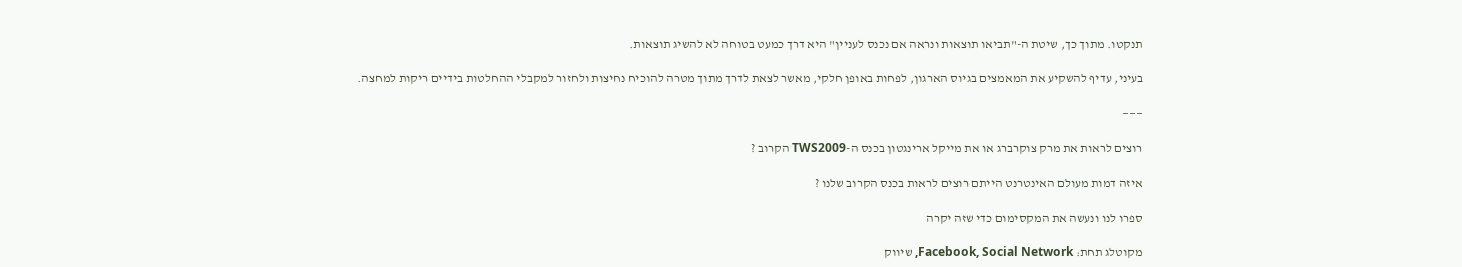תנקטו. מתוך כך, שיטת ה-"תביאו תוצאות ונראה אם נכנס לעניין" היא דרך כמעט בטוחה לא להשיג תוצאות.

בעיני, עדיף להשקיע את המאמצים בגיוס הארגון, לפחות באופן חלקי, מאשר לצאת לדרך מתוך מטרה להוכיח נחיצות ולחזור למקבלי ההחלטות בידיים ריקות למחצה.

———

רוצים לראות את מרק צוקרברג או את מייקל ארינגטון בכנס ה-TWS2009 הקרוב ?

איזה דמות מעולם האינטרנט הייתם רוצים לראות בכנס הקרוב שלנו ?

ספרו לנו ונעשה את המקסימום כדי שזה יקרה

מקוטלג תחת: Facebook, Social Network, שיווק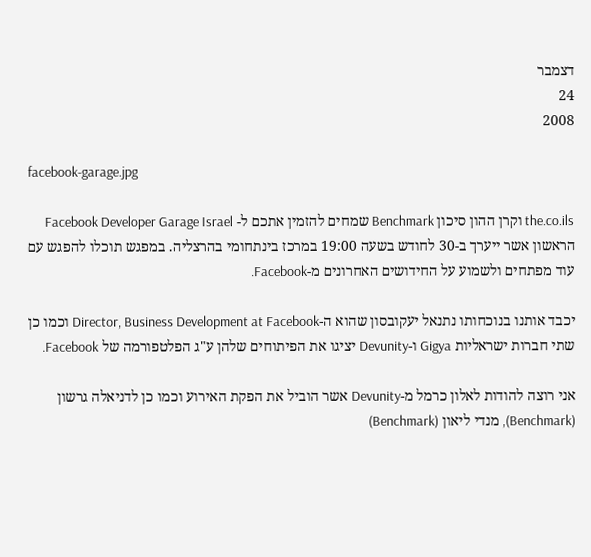דצמבר
24
2008

facebook-garage.jpg

the.co.ils וקרן ההון סיכון Benchmark שמחים להזמין אתכם ל- Facebook Developer Garage Israel הראשון אשר ייערך ב-30 לחודש בשעה 19:00 במרכז בינתחומי בהרצליה. במפגש תוכלו להפגש עם עוד מפתחים ולשמוע על החידושים האחרונים מ-Facebook.

יכבד אותנו בנוכחותו נתנאל יעקובסון שהוא ה-Director, Business Development at Facebook וכמו כן שתי חברות ישראליות Gigya ו-Devunity יציגו את הפיתוחים שלהן ע"ג הפלטפורמה של Facebook.

אני רוצה להודות לאלון כרמל מ-Devunity אשר הוביל את הפקת האירוע וכמו כן לדניאלה גרשון (Benchmark), מנדי ליאון (Benchmark)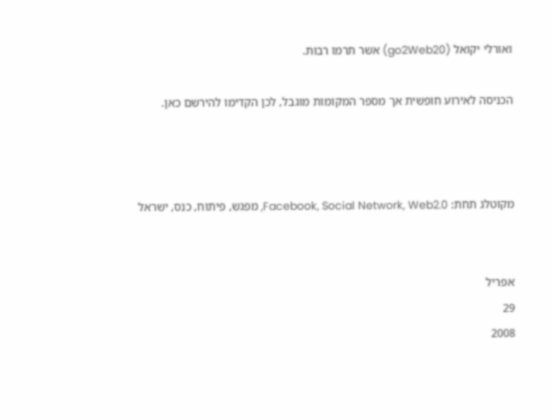ואורלי יקואל (go2Web20) אשר תרמו רבות.

הכניסה לאירוע חופשית אך מספר המקומות מוגבל, לכן הקדימו להירשם כאן.



מקוטלג תחת: Facebook, Social Network, Web2.0, מפגש, פיתוח, כנס, ישראל


אפריל
29
2008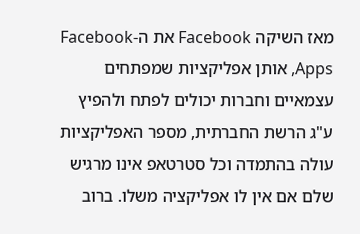מאז השיקה Facebook את ה-Facebook Apps, אותן אפליקציות שמפתחים עצמאיים וחברות יכולים לפתח ולהפיץ ע"ג הרשת החברתית, מספר האפליקציות עולה בהתמדה וכל סטרטאפ אינו מרגיש שלם אם אין לו אפליקציה משלו. ברוב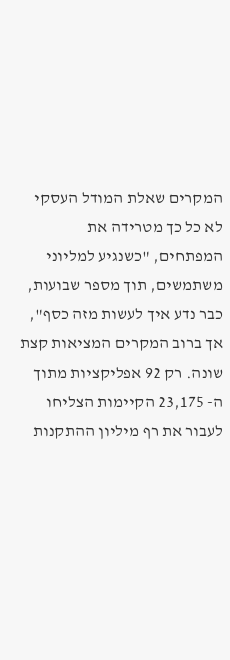המקרים שאלת המודל העסקי לא כל כך מטרידה את המפתחים, "כשנגיע למליוני משתמשים, תוך מספר שבועות, כבר נדע איך לעשות מזה כסף", אך ברוב המקרים המציאות קצת שונה. רק 92 אפליקציות מתוך ה- 23,175 הקיימות הצליחו לעבור את רף מיליון ההתקנות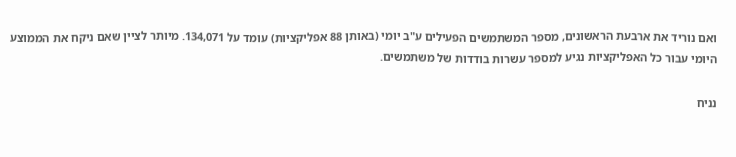ואם נוריד את ארבעת הראשונים, מספר המשתמשים הפעילים ע"ב יומי (באותן 88 אפליקציות) עומד על 134,071. מיותר לציין שאם ניקח את הממוצע היומי עבור כל האפליקציות נגיע למספר עשרות בודדות של משתמשים.

נניח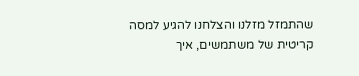שהתמזל מזלנו והצלחנו להגיע למסה קריטית של משתמשים, איך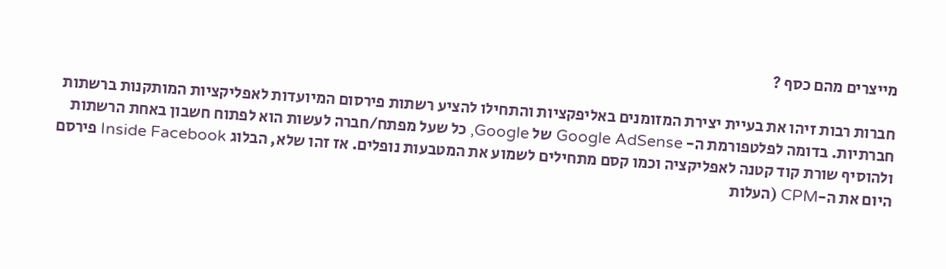מייצרים מהם כסף ?

חברות רבות זיהו את בעיית יצירת המזומנים באליפקציות והתחילו להציע רשתות פירסום המיועדות לאפליקציות המותקנות ברשתות חברתיות. בדומה לפלטפורמת ה- Google AdSense של Google, כל שעל מפתח/חברה לעשות הוא לפתוח חשבון באחת הרשתות ולהוסיף שורת קוד קטנה לאפליקציה וכמו קסם מתחילים לשמוע את המטבעות נופלים. אז זהו שלא, הבלוג Inside Facebook פירסם היום את ה-CPM (העלות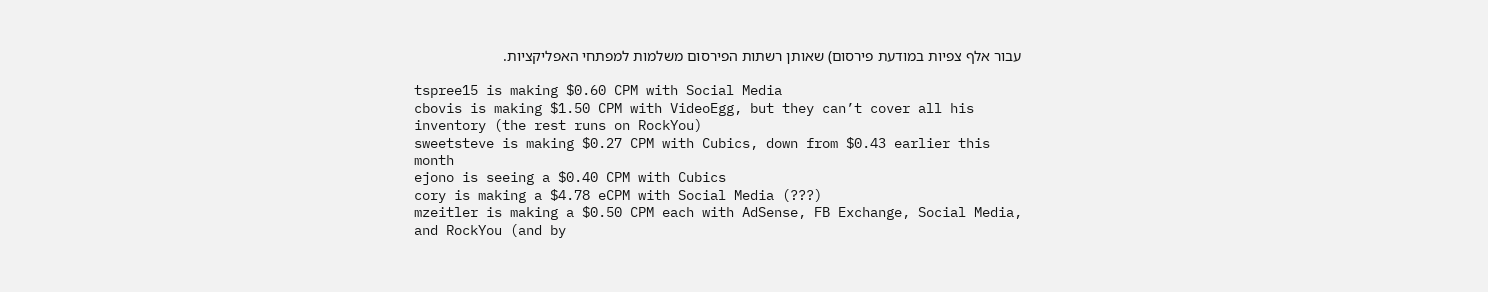עבור אלף צפיות במודעת פירסום) שאותן רשתות הפירסום משלמות למפתחי האפליקציות.

tspree15 is making $0.60 CPM with Social Media
cbovis is making $1.50 CPM with VideoEgg, but they can’t cover all his inventory (the rest runs on RockYou)
sweetsteve is making $0.27 CPM with Cubics, down from $0.43 earlier this month
ejono is seeing a $0.40 CPM with Cubics
cory is making a $4.78 eCPM with Social Media (???)
mzeitler is making a $0.50 CPM each with AdSense, FB Exchange, Social Media, and RockYou (and by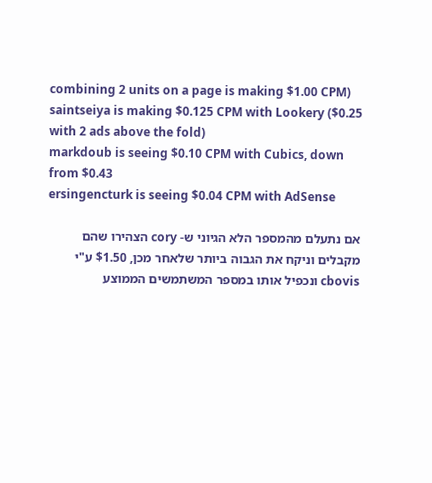combining 2 units on a page is making $1.00 CPM)
saintseiya is making $0.125 CPM with Lookery ($0.25 with 2 ads above the fold)
markdoub is seeing $0.10 CPM with Cubics, down from $0.43
ersingencturk is seeing $0.04 CPM with AdSense

אם נתעלם מהמספר הלא הגיוני ש- cory הצהירו שהם מקבלים וניקח את הגבוה ביותר שלאחר מכן, $1.50 ע"י cbovis ונכפיל אותו במספר המשתמשים הממוצע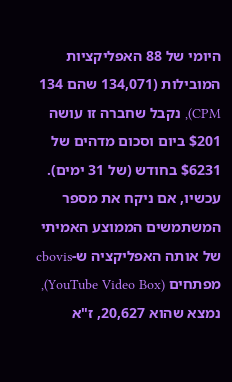היומי של 88 האפליקציות המובילות (134,071 שהם 134 CPM), נקבל שחברה זו עושה $201 ביום וסכום מדהים של $6231 בחודש (של 31 ימים). עכשיו, אם ניקח את מספר המשתמשים הממוצע האמיתי של אותה האפליקציה ש-cbovis מפתחים (YouTube Video Box), נמצא שהוא 20,627, ז"א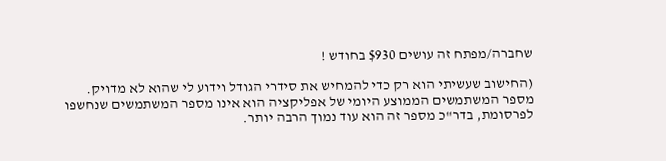שחברה/מפתח זה עושים $930 בחודש !

(החישוב שעשיתי הוא רק כדי להמחיש את סידרי הגודל וידוע לי שהוא לא מדויק. מספר המשתמשים הממוצע היומי של אפליקציה הוא אינו מספר המשתמשים שנחשפו לפרסומת, בדר"כ מספר זה הוא עוד נמוך הרבה יותר.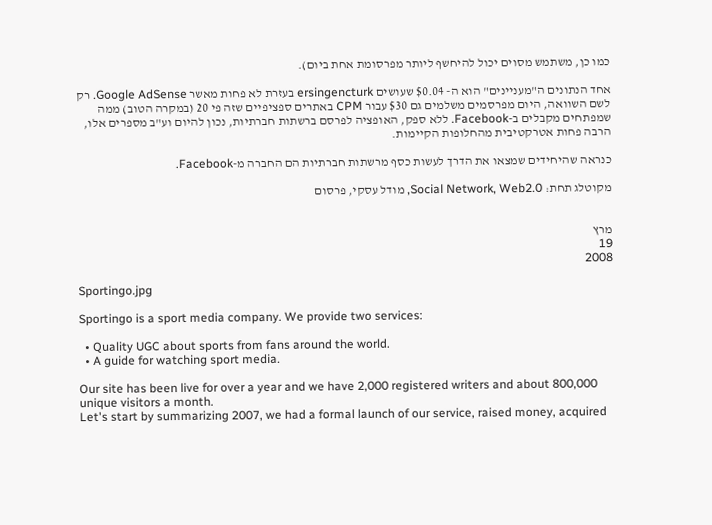כמו כן, משתמש מסוים יכול להיחשף ליותר מפרסומת אחת ביום).

אחד הנתונים ה"מעניינים" הוא ה- $0.04 שעושים ersingencturk בעזרת לא פחות מאשר Google AdSense. רק לשם השוואה, היום מפרסמים משלמים גם $30 עבור CPM באתרים ספציפיים שזה פי 20 (במקרה הטוב) ממה שמפתחים מקבלים ב-Facebook. ללא ספק, האופציה לפרסם ברשתות חברתיות, נכון להיום וע"ב מספרים אלו, הרבה פחות אטרקטיבית מהחלופות הקיימות.

כנראה שהיחידים שמצאו את הדרך לעשות כסף מרשתות חברתיות הם החברה מ-Facebook.

מקוטלג תחת: Social Network, Web2.0, מודל עסקי, פרסום


מרץ
19
2008

Sportingo.jpg

Sportingo is a sport media company. We provide two services:

  • Quality UGC about sports from fans around the world.
  • A guide for watching sport media.

Our site has been live for over a year and we have 2,000 registered writers and about 800,000 unique visitors a month.
Let's start by summarizing 2007, we had a formal launch of our service, raised money, acquired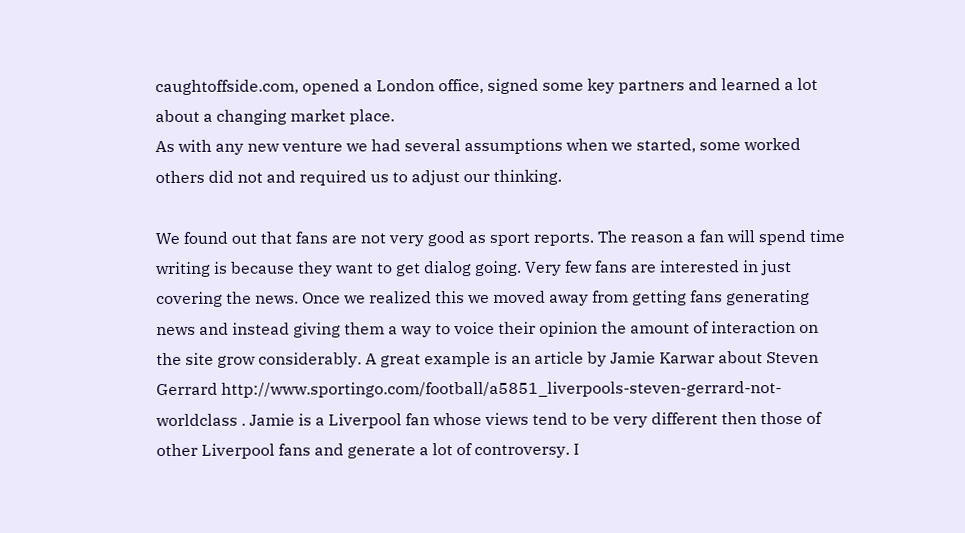caughtoffside.com, opened a London office, signed some key partners and learned a lot about a changing market place.
As with any new venture we had several assumptions when we started, some worked others did not and required us to adjust our thinking.

We found out that fans are not very good as sport reports. The reason a fan will spend time writing is because they want to get dialog going. Very few fans are interested in just covering the news. Once we realized this we moved away from getting fans generating news and instead giving them a way to voice their opinion the amount of interaction on the site grow considerably. A great example is an article by Jamie Karwar about Steven Gerrard http://www.sportingo.com/football/a5851_liverpools-steven-gerrard-not-worldclass . Jamie is a Liverpool fan whose views tend to be very different then those of other Liverpool fans and generate a lot of controversy. I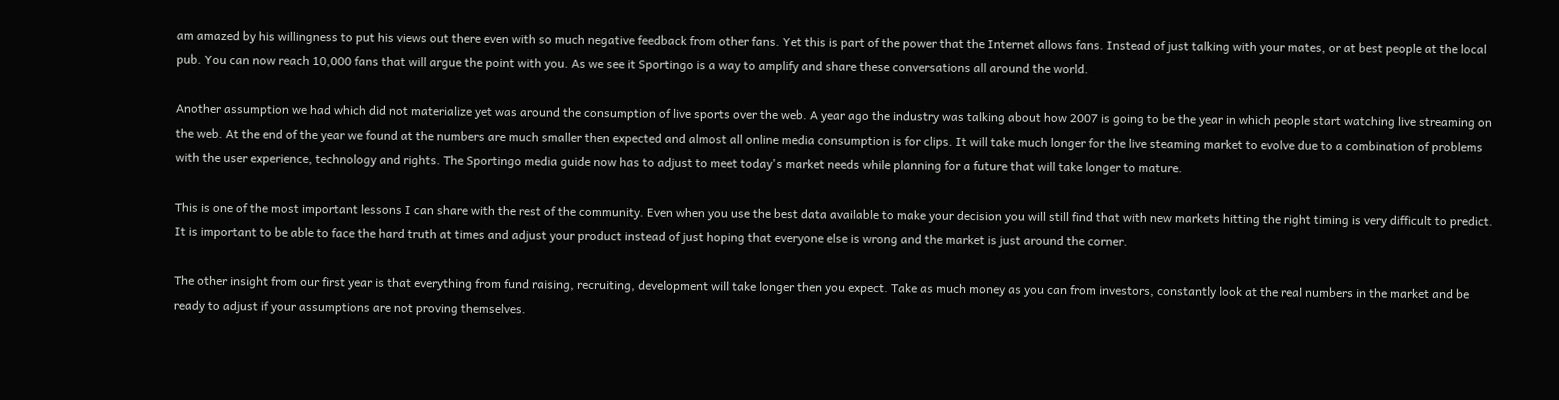am amazed by his willingness to put his views out there even with so much negative feedback from other fans. Yet this is part of the power that the Internet allows fans. Instead of just talking with your mates, or at best people at the local pub. You can now reach 10,000 fans that will argue the point with you. As we see it Sportingo is a way to amplify and share these conversations all around the world.

Another assumption we had which did not materialize yet was around the consumption of live sports over the web. A year ago the industry was talking about how 2007 is going to be the year in which people start watching live streaming on the web. At the end of the year we found at the numbers are much smaller then expected and almost all online media consumption is for clips. It will take much longer for the live steaming market to evolve due to a combination of problems with the user experience, technology and rights. The Sportingo media guide now has to adjust to meet today's market needs while planning for a future that will take longer to mature.

This is one of the most important lessons I can share with the rest of the community. Even when you use the best data available to make your decision you will still find that with new markets hitting the right timing is very difficult to predict. It is important to be able to face the hard truth at times and adjust your product instead of just hoping that everyone else is wrong and the market is just around the corner.

The other insight from our first year is that everything from fund raising, recruiting, development will take longer then you expect. Take as much money as you can from investors, constantly look at the real numbers in the market and be ready to adjust if your assumptions are not proving themselves.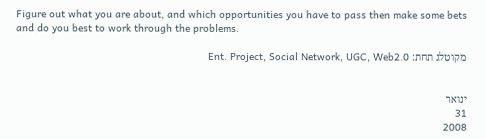Figure out what you are about, and which opportunities you have to pass then make some bets and do you best to work through the problems.

מקוטלג תחת: Ent. Project, Social Network, UGC, Web2.0


ינואר
31
2008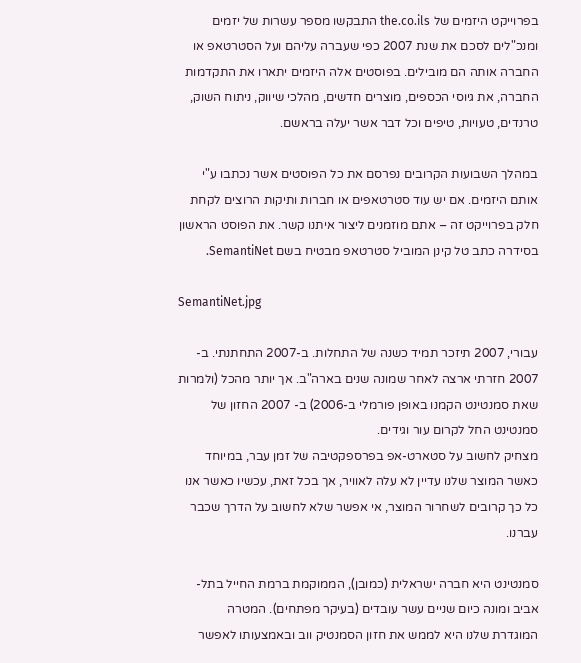בפרוייקט היזמים של the.co.ils התבקשו מספר עשרות של יזמים ומנכ"לים לסכם את שנת 2007 כפי שעברה עליהם ועל הסטרטאפ או החברה אותה הם מובילים. בפוסטים אלה היזמים יתארו את התקדמות החברה, את גיוסי הכספים, מוצרים חדשים, מהלכי שיווק, ניתוח השוק, טרנדים, טעויות, טיפים וכל דבר אשר יעלה בראשם.

במהלך השבועות הקרובים נפרסם את כל הפוסטים אשר נכתבו ע"י אותם היזמים. אם יש עוד סטרטאפים או חברות ותיקות הרוצים לקחת חלק בפרוייקט זה – אתם מוזמנים ליצור איתנו קשר. את הפוסט הראשון בסידרה כתב טל קינן המוביל סטרטאפ מבטיח בשם SemantiNet.

SemantiNet.jpg

עבורי, 2007 תיזכר תמיד כשנה של התחלות. ב-2007 התחתנתי. ב- 2007 חזרתי ארצה לאחר שמונה שנים בארה"ב. אך יותר מהכל (ולמרות שאת סמנטינט הקמנו באופן פורמלי ב-2006) ב- 2007 החזון של סמנטינט החל לקרום עור וגידים.
מצחיק לחשוב על סטארט-אפ בפרספקטיבה של זמן עבר, במיוחד כאשר המוצר שלנו עדיין לא עלה לאוויר, אך בכל זאת, עכשיו כאשר אנו כל כך קרובים לשחרור המוצר, אי אפשר שלא לחשוב על הדרך שכבר עברנו.

סמנטינט היא חברה ישראלית (כמובן), הממוקמת ברמת החייל בתל-אביב ומונה כיום שניים עשר עובדים (בעיקר מפתחים). המטרה המוגדרת שלנו היא לממש את חזון הסמנטיק ווב ובאמצעותו לאפשר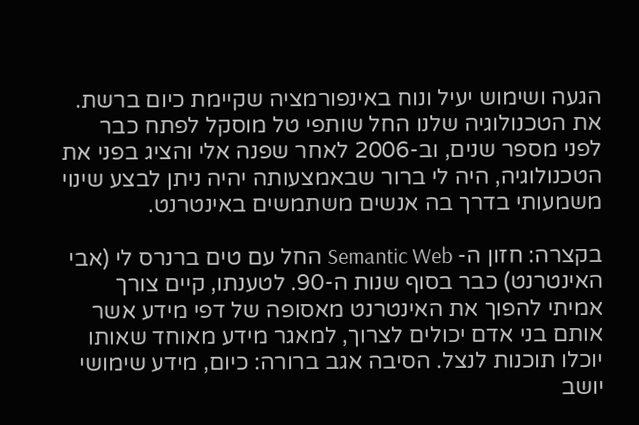הגעה ושימוש יעיל ונוח באינפורמציה שקיימת כיום ברשת. את הטכנולוגיה שלנו החל שותפי טל מוסקל לפתח כבר לפני מספר שנים, וב-2006 לאחר שפנה אלי והציג בפני את הטכנולוגיה, היה לי ברור שבאמצעותה יהיה ניתן לבצע שינוי משמעותי בדרך בה אנשים משתמשים באינטרנט.

בקצרה: חזון ה- Semantic Web החל עם טים ברנרס לי (אבי האינטרנט) כבר בסוף שנות ה-90. לטענתו, קיים צורך אמיתי להפוך את האינטרנט מאסופה של דפי מידע אשר אותם בני אדם יכולים לצרוך, למאגר מידע מאוחד שאותו יוכלו תוכנות לנצל. הסיבה אגב ברורה: כיום, מידע שימושי יושב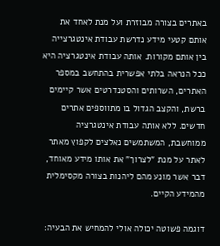באתרים בצורה מבוזרת ועל מנת לאחד את אותם קטעי מידע נדרשת עבודת אינטגרצייה בין אותם מקורות. אותה עבודת אינטגרציה היא ככל הנראה בלתי אפשרית בהתחשב במספר האתרים, השרותים והסטנדרטים אשר קיימים ברשת, והקצב הגדול בו מתווספים אתרים חדשים. ללא אותה עבודת אינטגרציה ממוחשבת, המשתמשים נאלצים לקפוץ מאתר לאתר על מנת "לצרוך" את אותו מידע מאוחד, דבר אשר מונע מהם ליהנות בצורה מקסימלית מהמידע הקיים.

דוגמה פשוטה יכולה אולי להמחיש את הבעיה: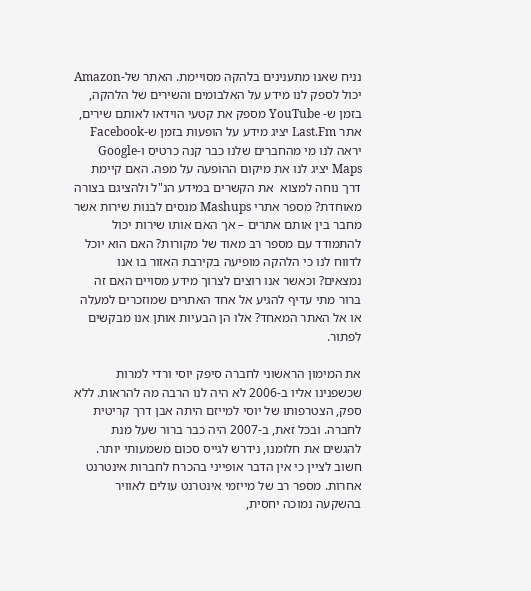נניח שאנו מתענינים בלהקה מסויימת. האתר של-Amazon יכול לספק לנו מידע על האלבומים והשירים של הלהקה, בזמן ש- YouTube מספק את קטעי הוידאו לאותם שירים, אתר Last.Fm יציג מידע על הופעות בזמן ש-Facebook יראה לנו מי מהחברים שלנו כבר קנה כרטיס ו-Google Maps יציג לנו את מיקום ההופעה על מפה. האם קיימת דרך נוחה למצוא  את הקשרים במידע הנ"ל ולהציגם בצורה מאוחדת? מספר אתרי Mashups מנסים לבנות שירות אשר מחבר בין אותם אתרים – אך האם אותו שירות יכול להתמודד עם מספר רב מאוד של מקורות? האם הוא יוכל לדווח לנו כי הלהקה מופיעה בקירבת האזור בו אנו נמצאים? וכאשר אנו רוצים לצרוך מידע מסויים האם זה ברור מתי עדיף להגיע אל אחד האתרים שמוזכרים למעלה או אל האתר המאחד? אלו הן הבעיות אותן אנו מבקשים לפתור.

את המימון הראשוני לחברה סיפק יוסי ורדי למרות שכשפנינו אליו ב-2006 לא היה לנו הרבה מה להראות. ללא ספק, הצטרפותו של יוסי למייזם היתה אבן דרך קריטית לחברה. ובכל זאת, ב-2007 היה כבר ברור שעל מנת להגשים את חלומנו, נידרש לגייס סכום משמעותי יותר. חשוב לציין כי אין הדבר אופייני בהכרח לחברות אינטרנט אחרות. מספר רב של מייזמי אינטרנט עולים לאוויר בהשקעה נמוכה יחסית,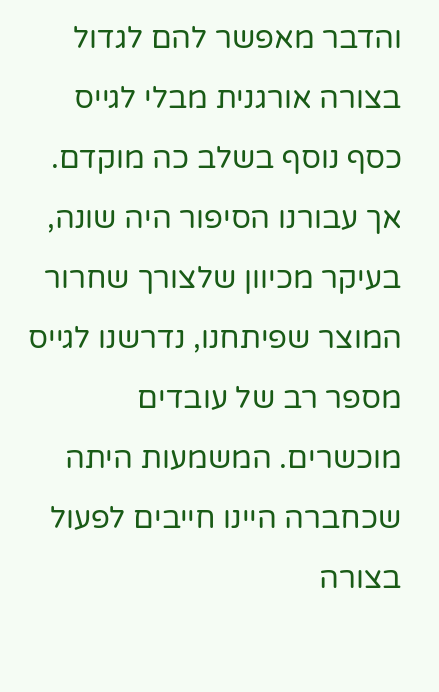והדבר מאפשר להם לגדול בצורה אורגנית מבלי לגייס כסף נוסף בשלב כה מוקדם. אך עבורנו הסיפור היה שונה, בעיקר מכיוון שלצורך שחרור המוצר שפיתחנו, נדרשנו לגייס מספר רב של עובדים מוכשרים. המשמעות היתה שכחברה היינו חייבים לפעול בצורה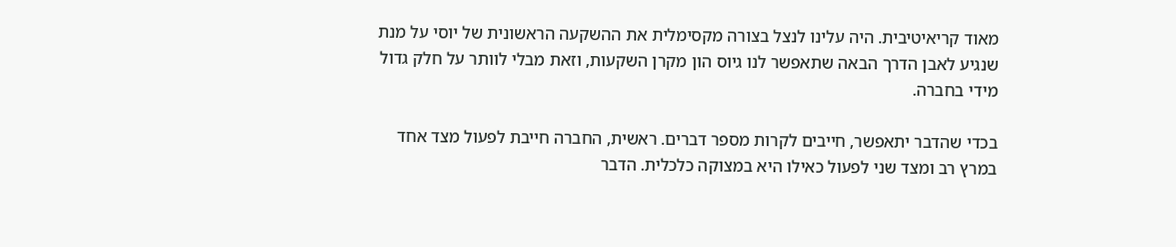מאוד קריאיטיבית. היה עלינו לנצל בצורה מקסימלית את ההשקעה הראשונית של יוסי על מנת שנגיע לאבן הדרך הבאה שתאפשר לנו גיוס הון מקרן השקעות, וזאת מבלי לוותר על חלק גדול מידי בחברה.

בכדי שהדבר יתאפשר, חייבים לקרות מספר דברים. ראשית, החברה חייבת לפעול מצד אחד במרץ רב ומצד שני לפעול כאילו היא במצוקה כלכלית. הדבר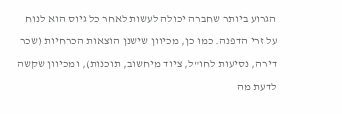הגרוע ביותר שחברה יכולה לעשות לאחר כל גיוס הוא לנוח על זרי הדפנה. כמו כן, מכיוון שישנן הוצאות הכרחיות (שכר דירה, נסיעות לחו"ל, ציוד מיחשוב, תוכנות), ומכיוון שקשה לדעת מה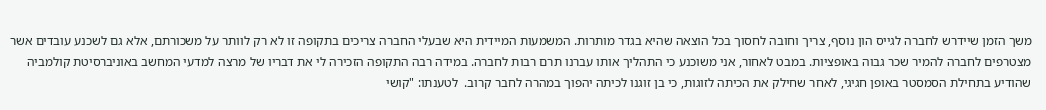משך הזמן שיידרש לחברה לגייס הון נוסף, צריך וחובה לחסוך בכל הוצאה שהיא בגדר מותרות. המשמעות המיידית היא שבעלי החברה צריכים בתקופה זו לא רק לוותר על משכורתם, אלא גם לשכנע עובדים אשר מצטרפים לחברה להמיר שכר גבוה באופציות. במבט לאחור, אני משוכנע כי התהליך אותו עברנו תרם רבות לחברה. במידה רבה התקופה הזכירה לי את דבריו של מרצה למדעי המחשב באוניברסיטת קולמביה שהודיע בתחילת הסמסטר באופן חגיגי, לאחר שחילק את הכיתה לזוגות, כי בן זוגנו לכיתה יהפוך במהרה לחבר קרוב.  לטענתו: "קושי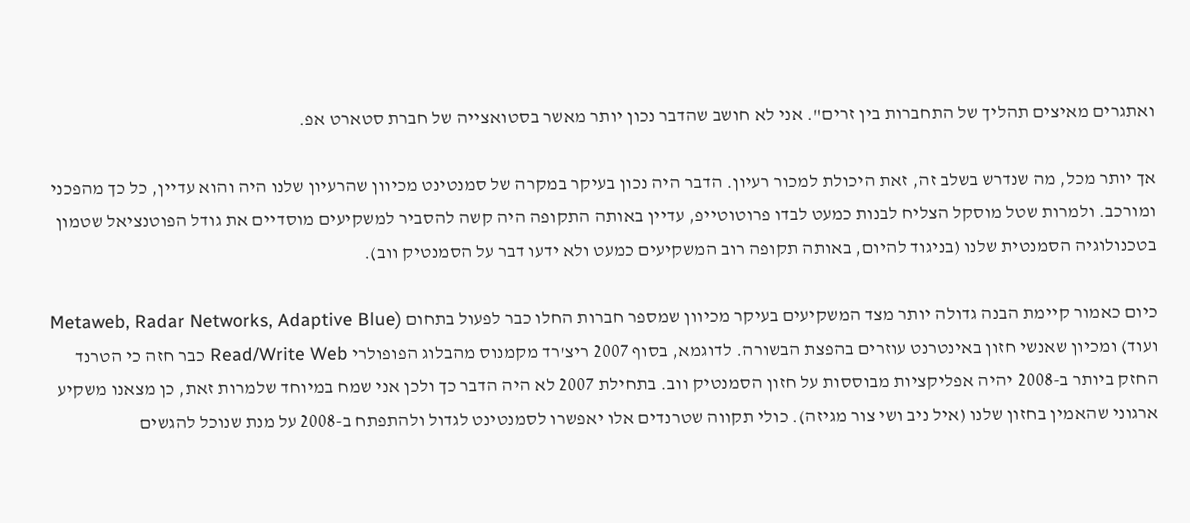ואתגרים מאיצים תהליך של התחברות בין זרים". אני לא חושב שהדבר נכון יותר מאשר בסטואצייה של חברת סטארט אפ.

אך יותר מכל, מה שנדרש בשלב זה, זאת היכולת למכור רעיון. הדבר היה נכון בעיקר במקרה של סמנטינט מכיוון שהרעיון שלנו היה והוא עדיין, כל כך מהפכני ומורכב. ולמרות שטל מוסקל הצליח לבנות כמעט לבדו פרוטוטייפ, עדיין באותה התקופה היה קשה להסביר למשקיעים מוסדיים את גודל הפוטנציאל שטמון בטכנולוגיה הסמנטית שלנו (בניגוד להיום, באותה תקופה רוב המשקיעים כמעט ולא ידעו דבר על הסמנטיק ווב).

כיום כאמור קיימת הבנה גדולה יותר מצד המשקיעים בעיקר מכיוון שמספר חברות החלו כבר לפעול בתחום (Metaweb, Radar Networks, Adaptive Blue ועוד) ומכיון שאנשי חזון באינטרנט עוזרים בהפצת הבשורה. לדוגמא, בסוף 2007 ריצ'רד מקמנוס מהבלוג הפופולרי Read/Write Web כבר חזה כי הטרנד החזק ביותר ב-2008 יהיה אפליקציות מבוססות על חזון הסמנטיק ווב. בתחילת 2007 לא היה הדבר כך ולכן אני שמח במיוחד שלמרות זאת, כן מצאנו משקיע ארגוני שהאמין בחזון שלנו (איל ניב ושי צור מגיזה). כולי תקווה שטרנדים אלו יאפשרו לסמנטינט לגדול ולהתפתח ב-2008 על מנת שנוכל להגשים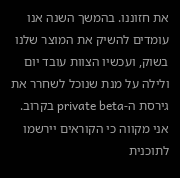את חזוננו. בהמשך השנה אנו עומדים להשיק את המוצר שלנו בשוק, ועכשיו הצוות עובד יום ולילה על מנת שנוכל לשחרר את גירסת ה-private beta בקרוב. אני מקווה כי הקוראים יירשמו לתוכנית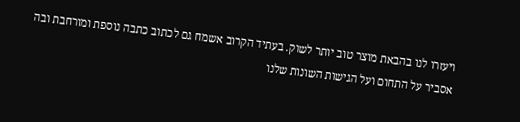ויעזרו לנו בהבאת מוצר טוב יותר לשוק. בעתיד הקרוב אשמח גם לכתוב כתבה נוספת ומורחבת ובה אסביר על התחום ועל הגישות השונות שלנו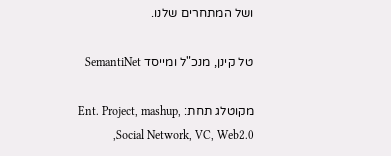ושל המתחרים שלנו.

טל קינן, מנכ"ל ומייסד SemantiNet

מקוטלג תחת: Ent. Project, mashup, Social Network, VC, Web2.0,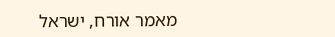מאמר אורח, ישראל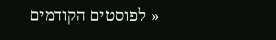« לפוסטים הקודמים